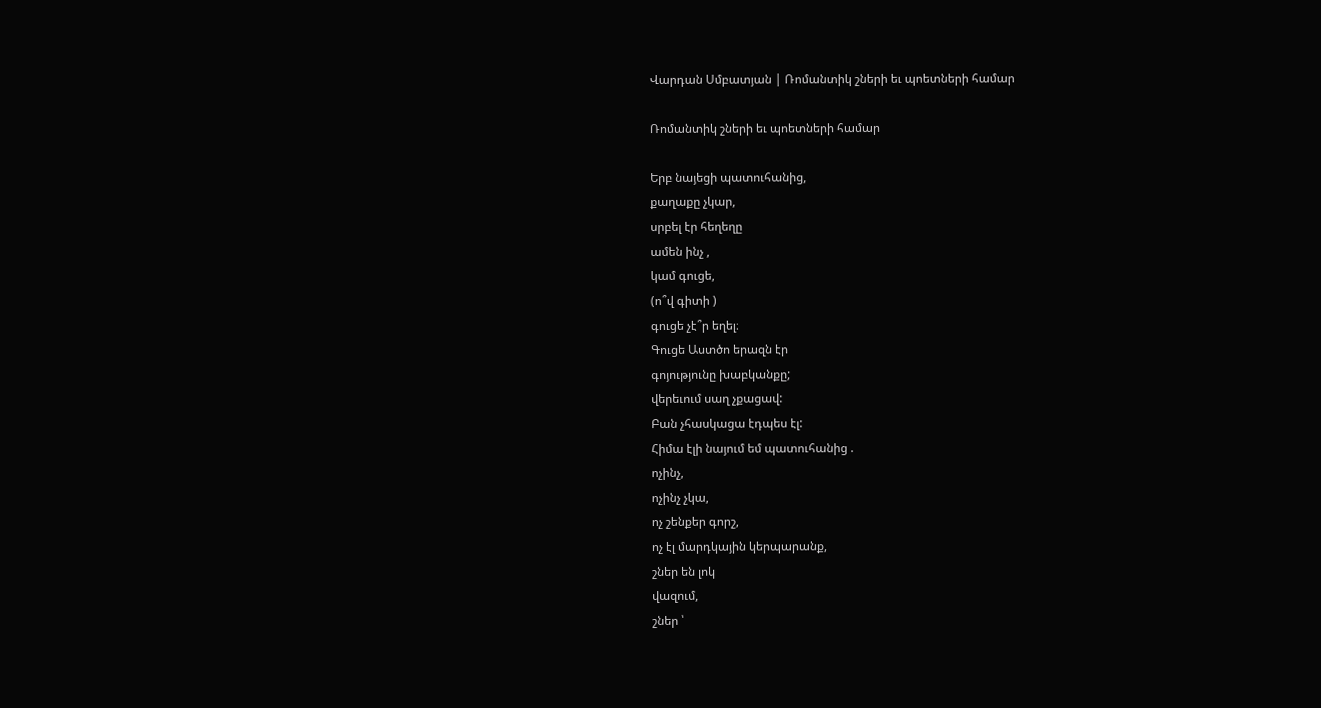Վարդան Սմբատյան | Ռոմանտիկ շների եւ պոետների համար

Ռոմանտիկ շների եւ պոետների համար

Երբ նայեցի պատուհանից,
քաղաքը չկար,
սրբել էր հեղեղը
ամեն ինչ ,
կամ գուցե,
(ո՞վ գիտի )
գուցե չէ՞ր եղել։
Գուցե Աստծո երազն էր
գոյությունը խաբկանքը;
վերեւում սաղ չքացավ:
Բան չհասկացա էդպես էլ:
Հիմա էլի նայում եմ պատուհանից .
ոչինչ,
ոչինչ չկա,
ոչ շենքեր գորշ,
ոչ էլ մարդկային կերպարանք,
շներ են լոկ
վազում,
շներ ՝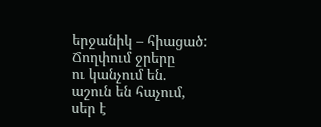երջանիկ – հիացած:
Ճողփում ջրերը
ու կանչում են.
աշուն են հաչում,
սեր է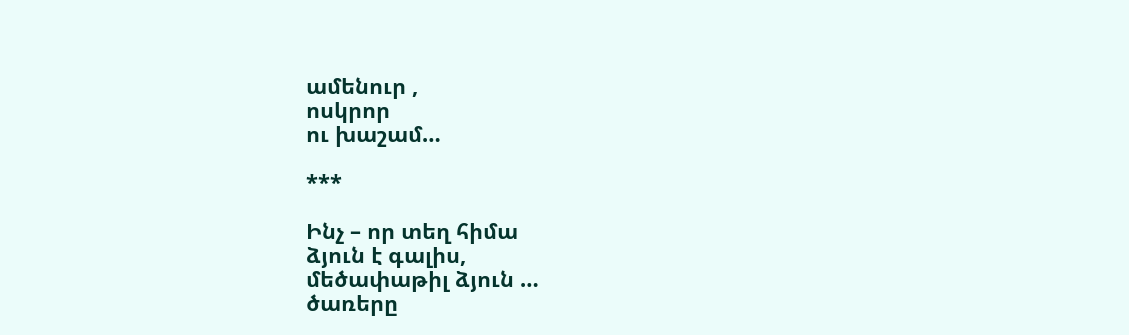ամենուր ,
ոսկրոր
ու խաշամ…

***

Ինչ – որ տեղ հիմա
ձյուն է գալիս,
մեծափաթիլ ձյուն …
ծառերը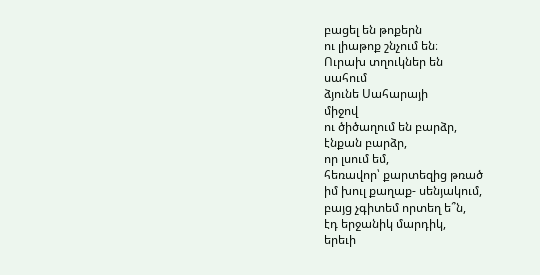բացել են թոքերն
ու լիաթոք շնչում են։
Ուրախ տղուկներ են
սահում
ձյունե Սահարայի
միջով
ու ծիծաղում են բարձր,
էնքան բարձր,
որ լսում եմ,
հեռավոր՝ քարտեզից թռած
իմ խուլ քաղաք- սենյակում,
բայց չգիտեմ որտեղ ե՞ն,
էդ երջանիկ մարդիկ,
երեւի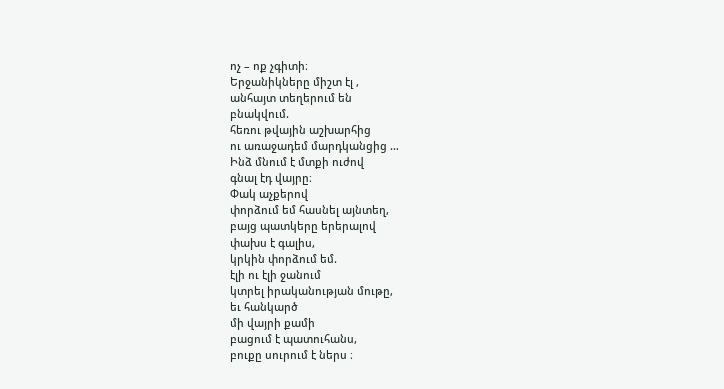ոչ – ոք չգիտի։
Երջանիկները միշտ էլ ,
անհայտ տեղերում են
բնակվում.
հեռու թվային աշխարհից
ու առաջադեմ մարդկանցից …
Ինձ մնում է մտքի ուժով
գնալ էդ վայրը։
Փակ աչքերով
փորձում եմ հասնել այնտեղ,
բայց պատկերը երերալով
փախս է գալիս,
կրկին փորձում եմ.
էլի ու էլի ջանում
կտրել իրականության մութը,
եւ հանկարծ
մի վայրի քամի
բացում է պատուհանս,
բուքը սուրում է ներս ։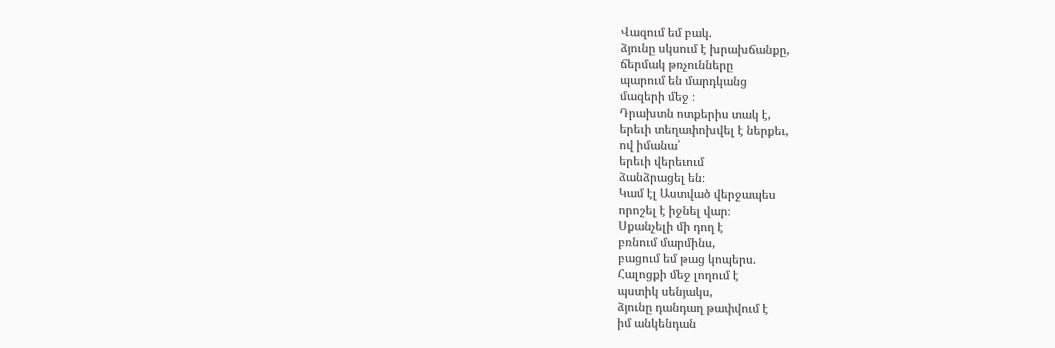Վազում եմ բակ.
ձյունը սկսում է խրախճանքը,
ճերմակ թռչունները
պարում են մարդկանց
մազերի մեջ ։
Դրախտն ոտքերիս տակ է,
երեւի տեղափոխվել է ներքեւ,
ով իմանա՝
երեւի վերեւում
ձանձրացել են։
Կամ էլ Աստված վերջապես
որոշել է իջնել վար։
Սքանչելի մի դող է
բռնում մարմինս,
բացում եմ թաց կոպերս.
Հալոցքի մեջ լողում է
պստիկ սենյակս,
ձյունը դանդաղ թափվում է
իմ անկենդան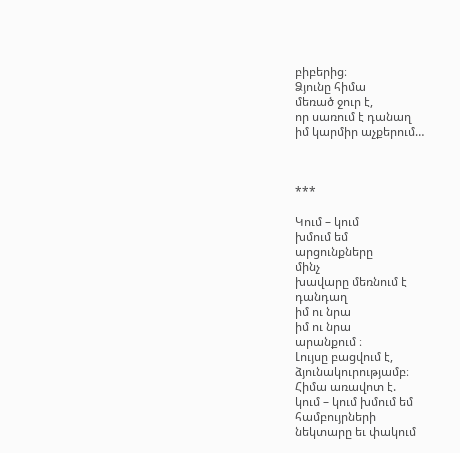բիբերից։
Ձյունը հիմա
մեռած ջուր է,
որ սառում է դանաղ
իմ կարմիր աչքերում…



***

Կում – կում
խմում եմ
արցունքները
մինչ
խավարը մեռնում է
դանդաղ
իմ ու նրա
իմ ու նրա
արանքում ։
Լույսը բացվում է,
ձյունակուրությամբ։
Հիմա առավոտ է.
կում – կում խմում եմ
համբույրների
նեկտարը եւ փակում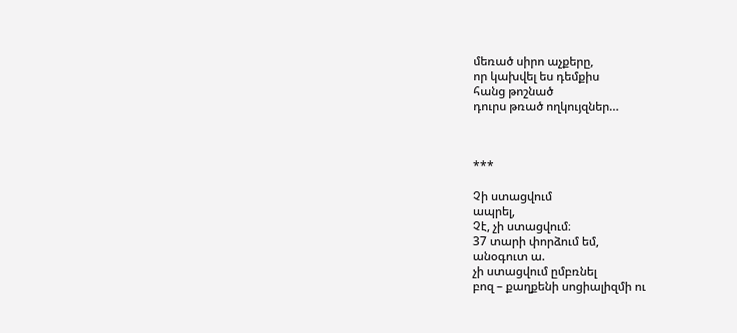մեռած սիրո աչքերը,
որ կախվել ես դեմքիս
հանց թոշնած
դուրս թռած ողկույզներ…



***

Չի ստացվում
ապրել,
Չէ, չի ստացվում։
37 տարի փորձում եմ,
անօգուտ ա.
չի ստացվում ըմբռնել
բոզ – քաղքենի սոցիալիզմի ու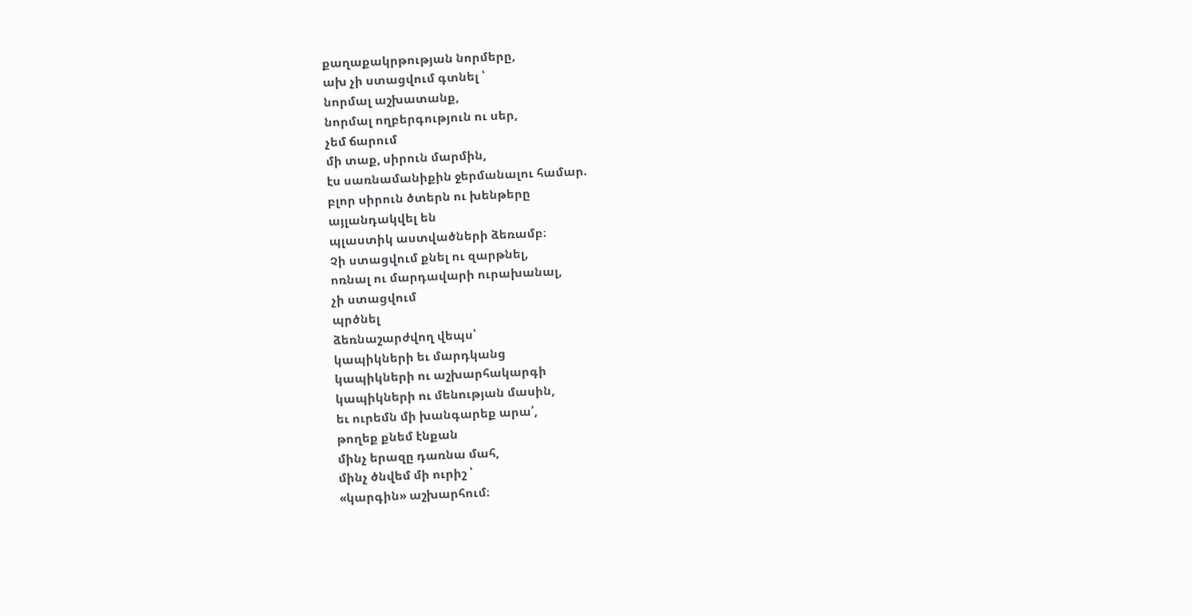քաղաքակրթության նորմերը,
ախ չի ստացվում գտնել ՝
նորմալ աշխատանք,
նորմալ ողբերգություն ու սեր,
չեմ ճարում
մի տաք, սիրուն մարմին,
էս սառնամանիքին ջերմանալու համար.
բլոր սիրուն ծտերն ու խենթերը
այլանդակվել են
պլաստիկ աստվածների ձեռամբ։
Չի ստացվում քնել ու զարթնել,
ոռնալ ու մարդավարի ուրախանալ,
չի ստացվում
պրծնել
ձեռնաշարժվող վեպս՝
կապիկների եւ մարդկանց
կապիկների ու աշխարհակարգի
կապիկների ու մենության մասին,
եւ ուրեմն մի խանգարեք արա՛,
թողեք քնեմ էնքան
մինչ երազը դառնա մահ,
մինչ ծնվեմ մի ուրիշ ՝
«կարգին» աշխարհում։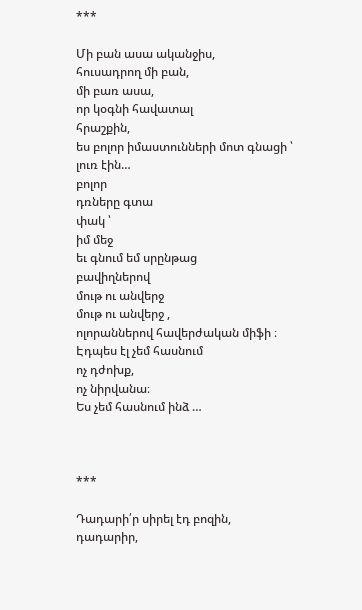***

Մի բան ասա ականջիս,
հուսադրող մի բան,
մի բառ ասա,
որ կօգնի հավատալ
հրաշքին,
ես բոլոր իմաստունների մոտ գնացի ՝
լուռ էին…
բոլոր
դռները գտա
փակ ՝
իմ մեջ
եւ գնում եմ սրընթաց
բավիղներով
մութ ու անվերջ
մութ ու անվերջ ,
ոլորաններով հավերժական միֆի ։
Էդպես էլ չեմ հասնում
ոչ դժոխք,
ոչ նիրվանա։
Ես չեմ հասնում ինձ …



***

Դադարի՛ր սիրել էդ բոզին,
դադարիր,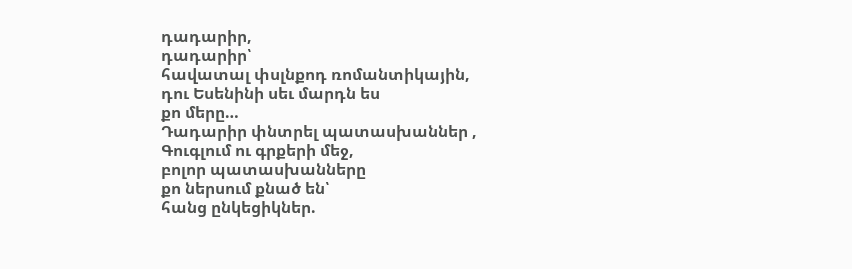դադարիր,
դադարիր՝
հավատալ փսլնքոդ ռոմանտիկային,
դու Եսենինի սեւ մարդն ես
քո մերը…
Դադարիր փնտրել պատասխաններ ,
Գուգլում ու գրքերի մեջ,
բոլոր պատասխանները
քո ներսում քնած են՝
հանց ընկեցիկներ.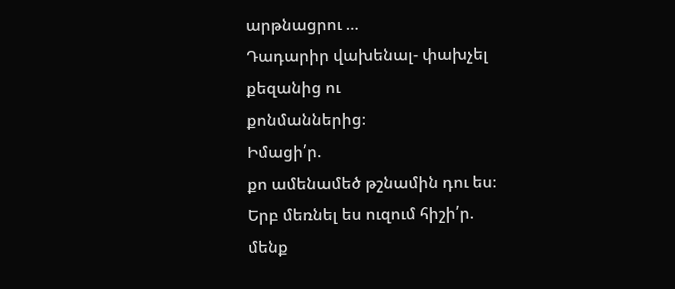արթնացրու …
Դադարիր վախենալ- փախչել
քեզանից ու
քոնմաններից։
Իմացի՛ր.
քո ամենամեծ թշնամին դու ես։
Երբ մեռնել ես ուզում հիշի՛ր.
մենք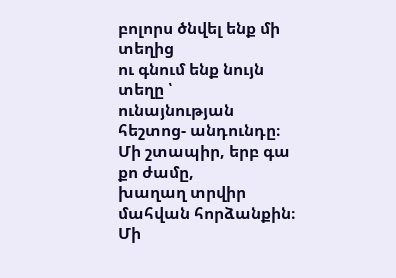բոլորս ծնվել ենք մի տեղից
ու գնում ենք նույն տեղը ՝
ունայնության հեշտոց- անդունդը։
Մի շտապիր, երբ գա քո ժամը,
խաղաղ տրվիր մահվան հորձանքին։
Մի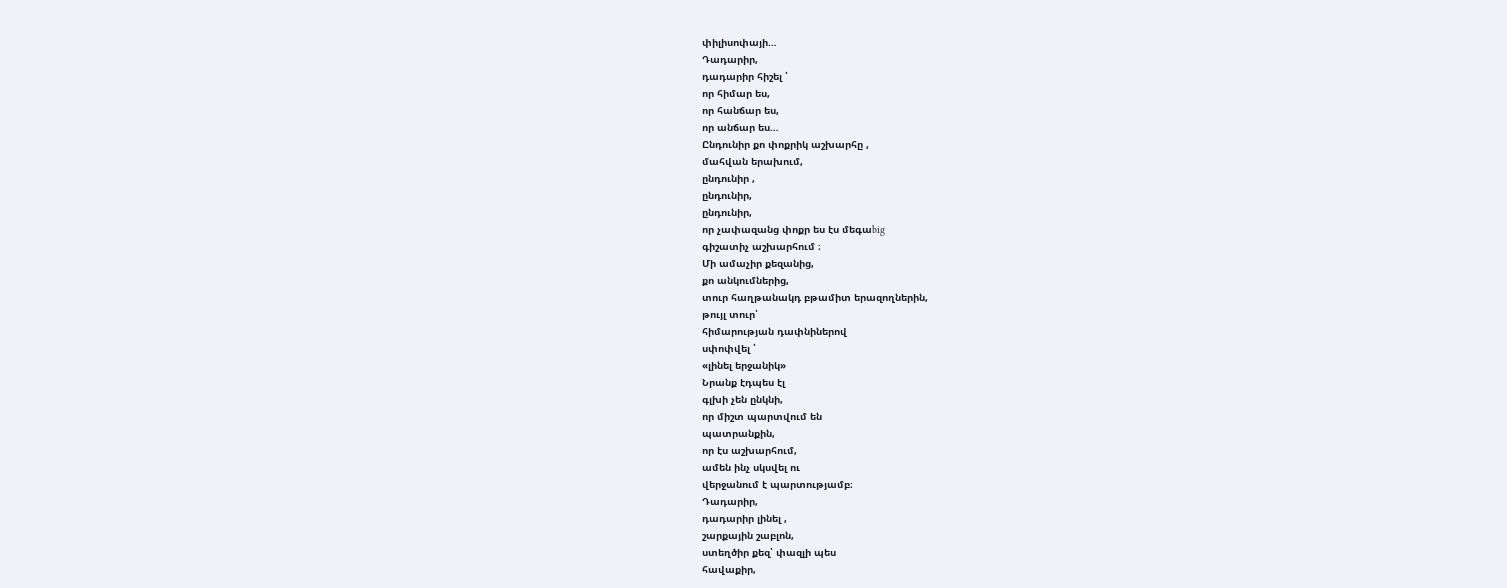փիլիսոփայի…
Դադարիր,
դադարիր հիշել ՝
որ հիմար ես,
որ հանճար ես,
որ անճար ես…
Ընդունիր քո փոքրիկ աշխարհը ,
մահվան երախում,
ընդունիր ,
ընդունիր,
ընդունիր,
որ չափազանց փոքր ես էս մեգաbig
գիշատիչ աշխարհում ։
Մի ամաչիր քեզանից,
քո անկումներից,
տուր հաղթանակդ բթամիտ երազողներին,
թույլ տուր՝
հիմարության դափնիներով
սփոփվել ՝
«լինել երջանիկ»
Նրանք էդպես էլ
գլխի չեն ընկնի,
որ միշտ պարտվում են
պատրանքին,
որ էս աշխարհում,
ամեն ինչ սկսվել ու
վերջանում է պարտությամբ։
Դադարիր,
դադարիր լինել ,
շարքային շաբլոն,
ստեղծիր քեզ՝ փազլի պես
հավաքիր,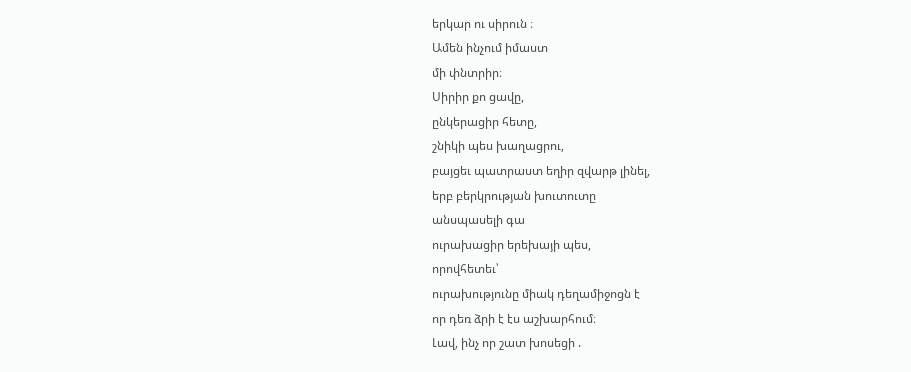երկար ու սիրուն ։
Ամեն ինչում իմաստ
մի փնտրիր։
Սիրիր քո ցավը,
ընկերացիր հետը,
շնիկի պես խաղացրու,
բայցեւ պատրաստ եղիր զվարթ լինել,
երբ բերկրության խուտուտը
անսպասելի գա
ուրախացիր երեխայի պես,
որովհետեւ՝
ուրախությունը միակ դեղամիջոցն է
որ դեռ ձրի է էս աշխարհում։
Լավ, ինչ որ շատ խոսեցի .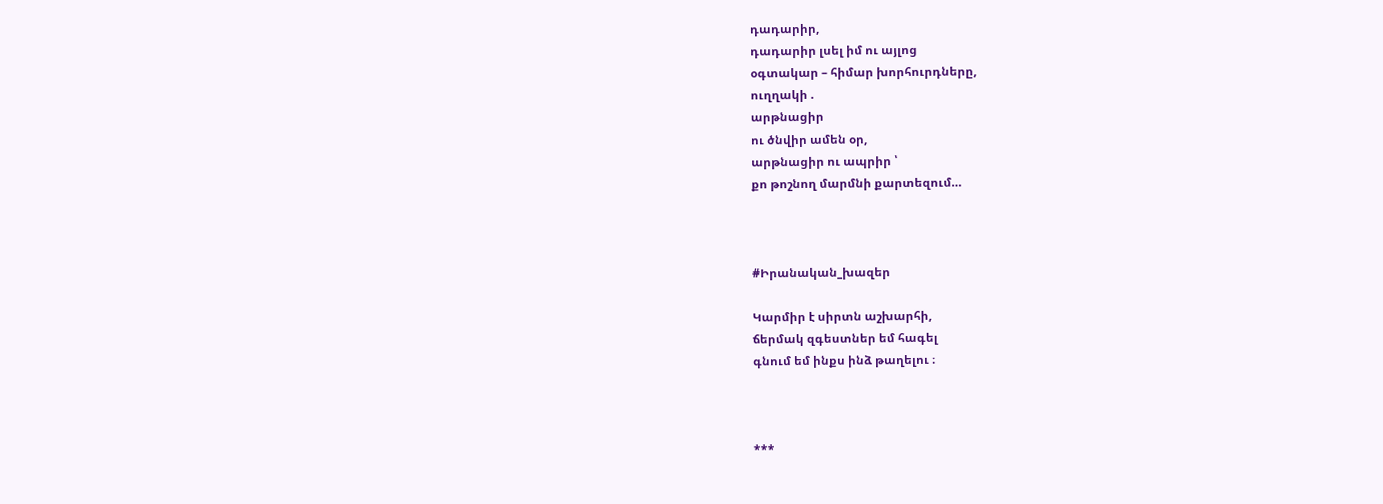դադարիր,
դադարիր լսել իմ ու այլոց
օգտակար – հիմար խորհուրդները,
ուղղակի .
արթնացիր
ու ծնվիր ամեն օր,
արթնացիր ու ապրիր ՝
քո թոշնող մարմնի քարտեզում…



#Իրանական_խազեր

Կարմիր է սիրտն աշխարհի,
ճերմակ զգեստներ եմ հագել
գնում եմ ինքս ինձ թաղելու ։



***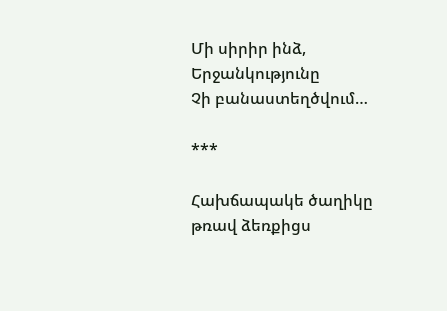Մի սիրիր ինձ,
Երջանկությունը
Չի բանաստեղծվում…

***

Հախճապակե ծաղիկը
թռավ ձեռքիցս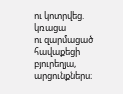ու կոտրվեց.
կռացա
ու զարմացած
հավաքեցի
բյուրեղյա,
արցունքներս։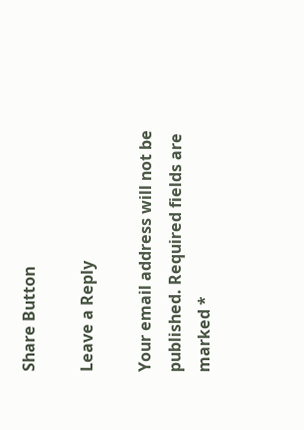Share Button

Leave a Reply

Your email address will not be published. Required fields are marked *